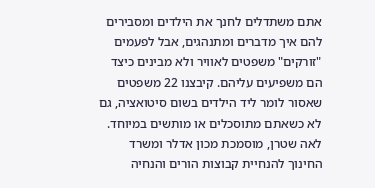אתם משתדלים לחנך את הילדים ומסבירים להם איך מדברים ומתנהגים, אבל לפעמים "זורקים" משפטים לאוויר ולא מבינים כיצד הם משפיעים עליהם. קיבצנו 22 משפטים שאסור לומר ליד הילדים בשום סיטואציה, גם לא כשאתם מתוסכלים או מותשים במיוחד.
לאה שטרן, מוסמכת מכון אדלר ומשרד החינוך להנחיית קבוצות הורים והנחיה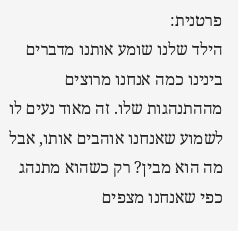פרטנית:
הילד שלנו שומע אותנו מדברים בינינו כמה אנחנו מרוצים מההתנהגות שלו. זה מאוד נעים לו לשמוע שאנחנו אוהבים אותו, אבל מה הוא מבין? רק כשהוא מתנהג כפי שאנחנו מצפים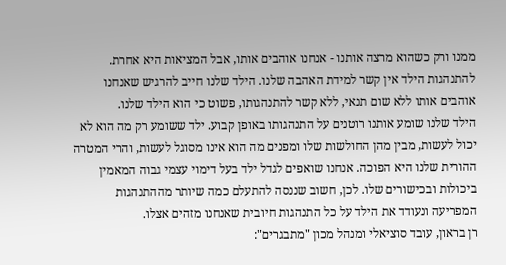ממנו ורק כשהוא מרצה אותנו - אנחנו אוהבים אותו, אבל המציאות היא אחרת. להתנהגות הילד אין קשר למידת האהבה שלנו. הילד שלנו חייב להרגיש שאנחנו אוהבים אותו ללא שום תנאי, ללא קשר להתנהגותו, פשוט כי הוא הילד שלנו.
הילד שלנו שומע אותנו רוטנים על התנהגותו באופן קבוע. ילד ששומע רק מה הוא לא יכול לעשות, מבין מהן החולשות שלו ומפנים מה הוא אינו מסוגל לעשות, והרי המטרה ההורית שלנו היא הפוכה. אנחנו שואפים לגדל ילד בעל דימוי עצמי גבוה המאמין ביכולות ובכישורים שלו. לכן, חשוב שננסה להתעלם כמה שיותר מההתנהגות המפריעה ונעודד את הילד על כל התנהגות חיובית שאנחנו מזהים אצלו.
רן בראון, עובד סוציאלי ומנהל מכון "מתבגרים":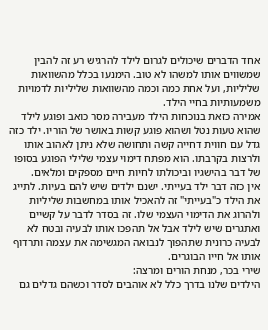אחד הדברים שיכולים לגרום לילד להרגיש רע זה להבין שמשווים אותו למשהו לא טוב. הימנעו בכלל מהשוואות שליליות, ועל אחת כמה וכמה מהשוואות שליליות לדמויות משמעותיות בחיי הילד.
אמירה כזאת בנוכחות הילד מעבירה מסר כואב ופוגע לילד שהוא טעות נטל ושהוא פוגע קשות באושר של הוריו. ילד כזה גדל עם חווית דחייה קשה ותחושה שלא ניתן לאהוב אותו ולרצות בקרבתו. הוא מפתח דימוי עצמי שלילי הפוגע בסופו של דבר בהישגיו וביכולתו לחיות חיים מספקים ומלאים.
אין כזה דבר ילד בעייתי. ישנם ילדים שיש להם בעיות. לתייג את הילד כ"בעייתי" זה להאכיל אותו במחשבות שליליות ולהרוג את הדימוי העצמי שלו. זה בסדר לדבר על קשיים ואתגרים שיש לילד אבל אל תהפכו אותו לבעיה ובטח לא לבעיה כרונית שתהפוך לנבואה המגשימה את עצמה ותרדוף אותו אל חייו הבוגרים.
שירי בכר, מנחת הורים ומרצה:
הילדים שלנו בדרך כלל לא אוהבים לסדר וכשהם גדלים גם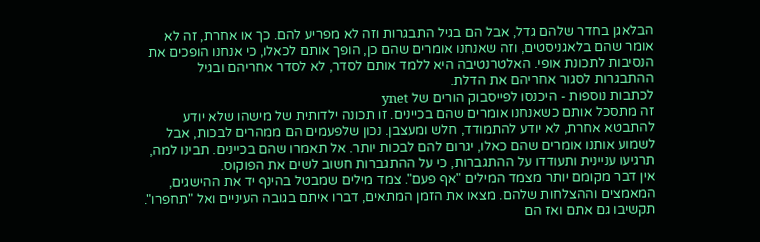הבלאגן בחדר שלהם גדל, אבל הם בגיל התבגרות וזה לא מפריע להם. כך או אחרת, זה לא אומר שהם בלאגניסטים, וזה שאנחנו אומרים שהם כן, הופך אותם לכאלו, כי אנחנו הופכים את הנסיבות לתכונת אופי. האלטרנטיבה היא ללמד אותם לסדר, לא לסדר אחריהם ובגיל ההתבגרות לסגור אחריהם את הדלת.
לכתבות נוספות - היכנסו לפייסבוק הורים של ynet
זה מתסכל אותם כשאנחנו אומרים שהם בכיינים. זו תכונה ילדותית של מישהו שלא יודע להתבטא אחרת, לא יודע להתמודד, חלש ומעצבן. נכון שלפעמים הם ממהרים לבכות, אבל לשמוע אותנו אומרים שהם כאלו, יגרום להם לבכות יותר. אל תאמרו שהם בכיינים. תבינו למה, תרגיעו עניינית ותעודדו על ההתגברות, כי על ההתגברות חשוב לשים את הפוקוס.
אין דבר מקומם יותר מצמד המילים "אף פעם". צמד מילים שמבטל בהינף יד את ההישגים, המאמצים וההצלחות שלהם. מצאו את הזמן המתאים, דברו איתם בגובה העיניים ואל "תחפרו". תקשיבו גם אתם ואז הם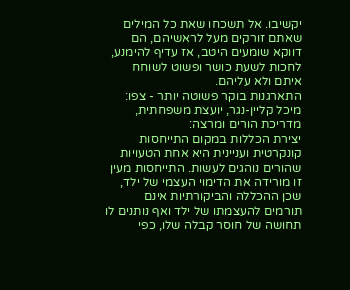יקשיבו. אל תשכחו שאת כל המילים שאתם זורקים מעל לראשיהם, הם דווקא שומעים היטב, אז עדיף להימנע, לחכות לשעת כושר ופשוט לשוחח איתם ולא עליהם.
התארגנות בוקר פשוטה יותר - צפו:
מיכל קליין-נגר, יועצת משפחתית, מדריכת הורים ומרצה:
יצירת הכללות במקום התייחסות קונקרטית ועניינית היא אחת הטעויות שהורים נוהגים לעשות. התייחסות מעין זו מורידה את הדימוי העצמי של ילד, שכן ההכללה והביקורתיות אינם תורמים להעצמתו של ילד ואף נותנים לו תחושה של חוסר קבלה שלו, כפי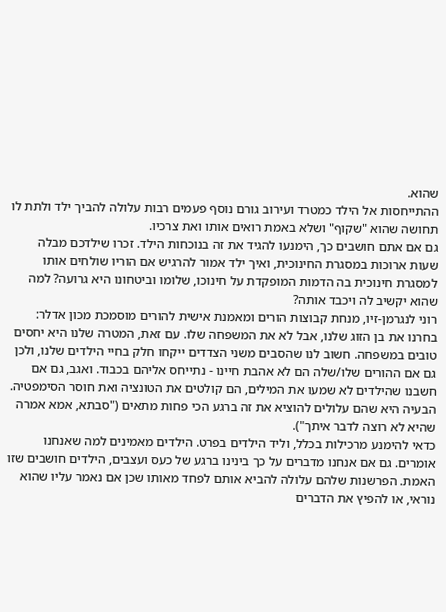שהוא.
ההתייחסות אל הילד כמטרד ועירוב גורם נוסף פעמים רבות עלולה להביך ילד ולתת לו תחושה שהוא "שקוף" ושלא באמת רואים אותו ואת צרכיו.
גם אם אתם חושבים כך, הימנעו להגיד את זה בנוכחות הילד. זכרו שילדכם מבלה שעות ארוכות במסגרת החינוכית, ואיך ילד אמור להרגיש אם הוריו שולחים אותו למסגרת חינוכית בה הדמות המופקדת על חינוכו, שלומו וביטחונו היא גרועה? למה שהוא יקשיב לה ויכבד אותה?
רוני לנגרמן-זיו, מנחת קבוצות הורים ומאמנת אישית להורים מוסמכת מכון אדלר:
בחרנו את בן הזוג שלנו, אבל לא את המשפחה שלו. עם זאת, המטרה שלנו היא יחסים טובים במשפחה. חשוב לנו שהסבים משני הצדדים ייקחו חלק בחיי הילדים שלנו, ולכן גם אם ההורים שלו/שלה הם לא אהבת חיינו - נתייחס אליהם בכבוד. ואגב, גם אם חשבנו שהילדים לא שמעו את המילים, הם קולטים את הטונציה ואת חוסר הסימפטיה. הבעיה היא שהם עלולים להוציא את זה ברגע הכי פחות מתאים ("סבתא, אמא אמרה שהיא לא רוצה לדבר איתך").
כדאי להימנע מרכילות בכלל, וליד הילדים בפרט. הילדים מאמינים למה שאנחנו אומרים. גם אם אנחנו מדברים על כך בינינו ברגע של כעס ועצבים, הילדים חושבים שזו האמת. הפרשנות שלהם עלולה להביא אותם לפחד מאותו שכן אם נאמר עליו שהוא נוראי, או להפיץ את הדברים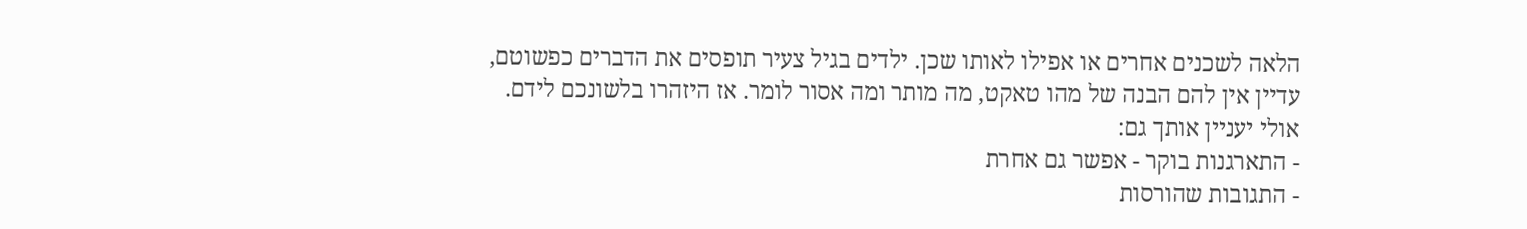הלאה לשכנים אחרים או אפילו לאותו שכן. ילדים בגיל צעיר תופסים את הדברים כפשוטם, עדיין אין להם הבנה של מהו טאקט, מה מותר ומה אסור לומר. אז היזהרו בלשונכם לידם.
אולי יעניין אותך גם:
- התארגנות בוקר - אפשר גם אחרת
- התגובות שהורסות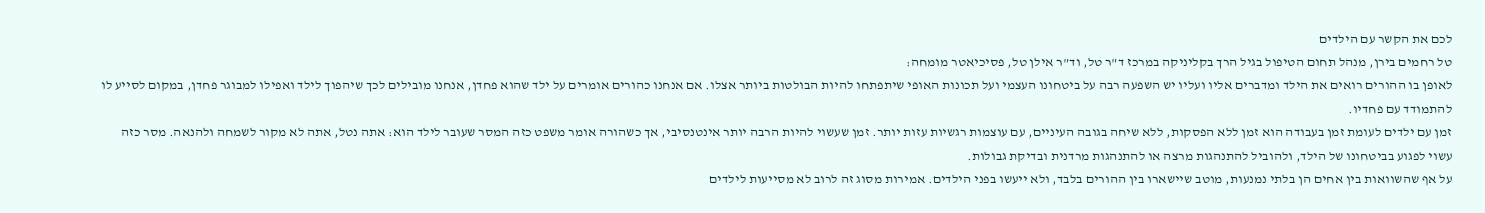לכם את הקשר עם הילדים
טל רחמים בירן, מנהל תחום הטיפול בגיל הרך בקליניקה במרכז ד"ר טל, וד"ר אילן טל, פסיכיאטר מומחה:
לאופן בו ההורים רואים את הילד ומדברים אליו ועליו יש השפעה רבה על ביטחונו העצמי ועל תכונות האופי שיתפתחו להיות הבולטות ביותר אצלו. אם אנחנו כהורים אומרים על ילד שהוא פחדן, אנחנו מובילים לכך שיהפוך לילד ואפילו למבוגר פחדן, במקום לסייע לו להתמודד עם פחדיו.
זמן עם ילדים לעומת זמן בעבודה הוא זמן ללא הפסקות, ללא שיחה בגובה העיניים, עם עוצמות רגשיות עזות יותר. זמן שעשוי להיות הרבה יותר אינטנסיבי, אך כשהורה אומר משפט כזה המסר שעובר לילד הוא: אתה נטל, אתה לא מקור לשמחה ולהנאה. מסר כזה עשוי לפגוע בביטחונו של הילד, ולהוביל להתנהגות מרצה או להתנהגות מרדנית ובדיקת גבולות.
על אף שהשוואות בין אחים הן בלתי נמנעות, מוטב שיישארו בין ההורים בלבד, ולא ייעשו בפני הילדים. אמירות מסוג זה לרוב לא מסייעות לילדים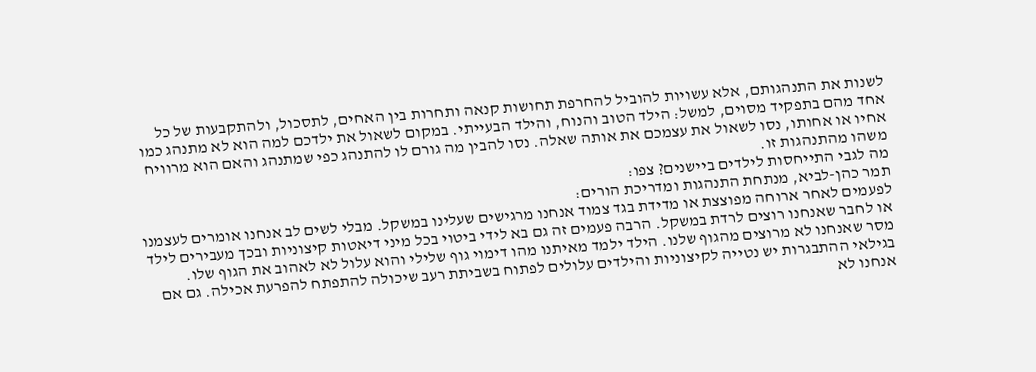לשנות את התנהגותם, אלא עשויות להוביל להחרפת תחושות קנאה ותחרות בין האחים, לתסכול, ולהתקבעות של כל אחד מהם בתפקיד מסוים, למשל: הילד הטוב והנוח, והילד הבעייתי. במקום לשאול את ילדכם למה הוא לא מתנהג כמו אחיו או אחותו, נסו לשאול את עצמכם את אותה שאלה. נסו להבין מה גורם לו להתנהג כפי שמתנהג והאם הוא מרוויח משהו מהתנהגות זו.
מה לגבי התייחסות לילדים ביישנים? צפו:
תמר כהן-לביא, מנתחת התנהגות ומדריכת הורים:
לפעמים לאחר ארוחה מפוצצת או מדידת בגד צמוד אנחנו מרגישים שעלינו במשקל. מבלי לשים לב אנחנו אומרים לעצמנו או לחבר שאנחנו רוצים לרדת במשקל. הרבה פעמים זה גם בא לידי ביטוי בכל מיני דיאטות קיצוניות ובכך מעבירים לילד מסר שאנחנו לא מרוצים מהגוף שלנו. הילד ילמד מאיתנו מהו דימוי גוף שלילי והוא עלול לא לאהוב את הגוף שלו. בגילאי ההתבגרות יש נטייה לקיצוניות והילדים עלולים לפתוח בשביתת רעב שיכולה להתפתח להפרעת אכילה. גם אם אנחנו לא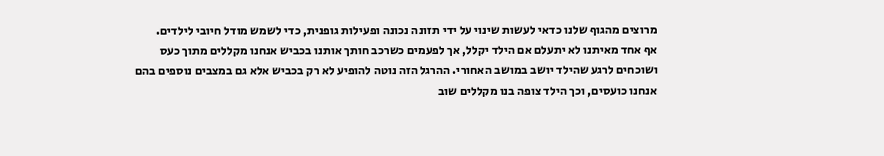מרוצים מהגוף שלנו כדאי לעשות שינוי על ידי תזונה נכונה ופעילות גופנית, כדי לשמש מודל חיובי לילדים.
אף אחד מאיתנו לא יתעלם אם הילד יקלל, אך לפעמים כשרכב חותך אותנו בכביש אנחנו מקללים מתוך כעס ושוכחים לרגע שהילד יושב במושב האחורי. ההרגל הזה נוטה להופיע לא רק בכביש אלא גם במצבים נוספים בהם אנחנו כועסים, וכך הילד צופה בנו מקללים שוב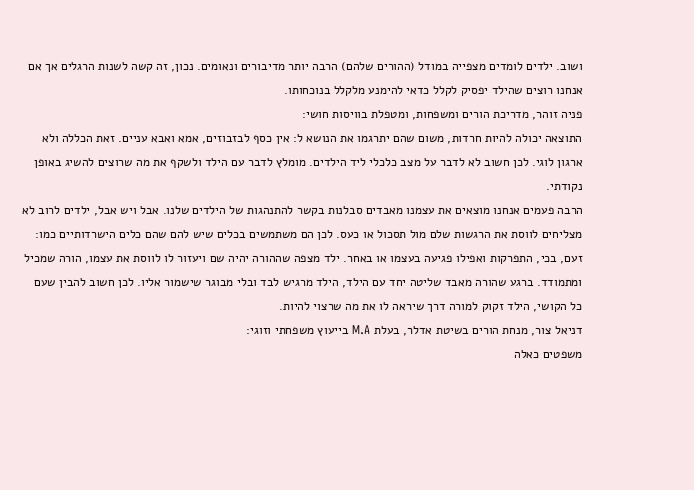ושוב. ילדים לומדים מצפייה במודל (ההורים שלהם) הרבה יותר מדיבורים ונאומים. נכון, זה קשה לשנות הרגלים אך אם אנחנו רוצים שהילד יפסיק לקלל כדאי להימנע מלקלל בנוכחותו.
פניה זוהר, מדריכת הורים ומשפחות, ומטפלת בוויסות חושי:
התוצאה יכולה להיות חרדות, משום שהם יתרגמו את הנושא ל: אין כסף לבזבוזים, אמא ואבא עניים. זאת הכללה ולא ארגון לוגי. לכן חשוב לא לדבר על מצב כלכלי ליד הילדים. מומלץ לדבר עם הילד ולשקף את מה שרוצים להשיג באופן נקודתי.
הרבה פעמים אנחנו מוצאים את עצמנו מאבדים סבלנות בקשר להתנהגות של הילדים שלנו. אבל ויש אבל, ילדים לרוב לא מצליחים לווסת את הרגשות שלם מול תסכול או כעס. לכן הם משתמשים בכלים שיש להם שהם כלים הישרדותיים כמו: זעם, בכי, התפרקות ואפילו פגיעה בעצמו או באחר. ילד מצפה שההורה יהיה שם ויעזור לו לווסת את עצמו, הורה שמכיל ומתמודד. ברגע שהורה מאבד שליטה יחד עם הילד, הילד מרגיש לבד ובלי מבוגר שישמור אליו. לכן חשוב להבין שעם כל הקושי, הילד זקוק למורה דרך שיראה לו את מה שרצוי להיות.
דניאל צור, מנחת הורים בשיטת אדלר, בעלת M.A בייעוץ משפחתי וזוגי:
משפטים כאלה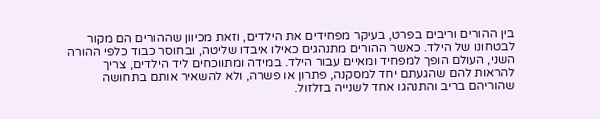בין ההורים וריבים בפרט, בעיקר מפחידים את הילדים, וזאת מכיוון שההורים הם מקור לבטחונו של הילד. כאשר ההורים מתנהגים כאילו איבדו שליטה, ובחוסר כבוד כלפי ההורה השני, העולם הופך למפחיד ומאיים עבור הילד. במידה ומתווכחים ליד הילדים, צריך להראות להם שהגעתם יחד למסקנה, פתרון או פשרה, ולא להשאיר אותם בתחושה שהוריהם בריב והתנהגו אחד לשנייה בזלזול.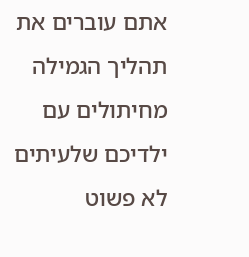אתם עוברים את תהליך הגמילה מחיתולים עם ילדיכם שלעיתים לא פשוט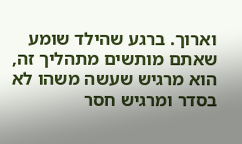וארוך. ברגע שהילד שומע שאתם מותשים מתהליך זה, הוא מרגיש שעשה משהו לא בסדר ומרגיש חסר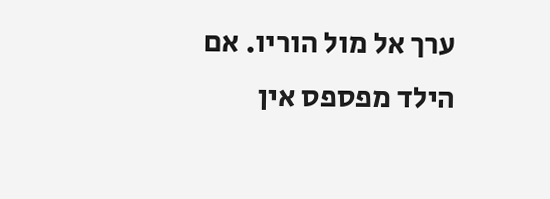ערך אל מול הוריו. אם הילד מפספס אין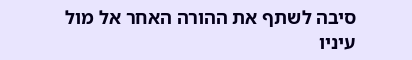סיבה לשתף את ההורה האחר אל מול עיניו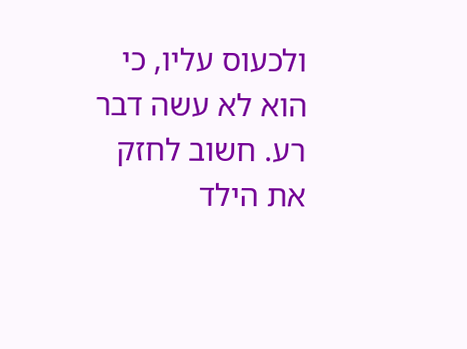ולכעוס עליו, כי הוא לא עשה דבר רע. חשוב לחזק את הילד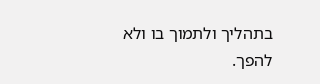בתהליך ולתמוך בו ולא להפך.